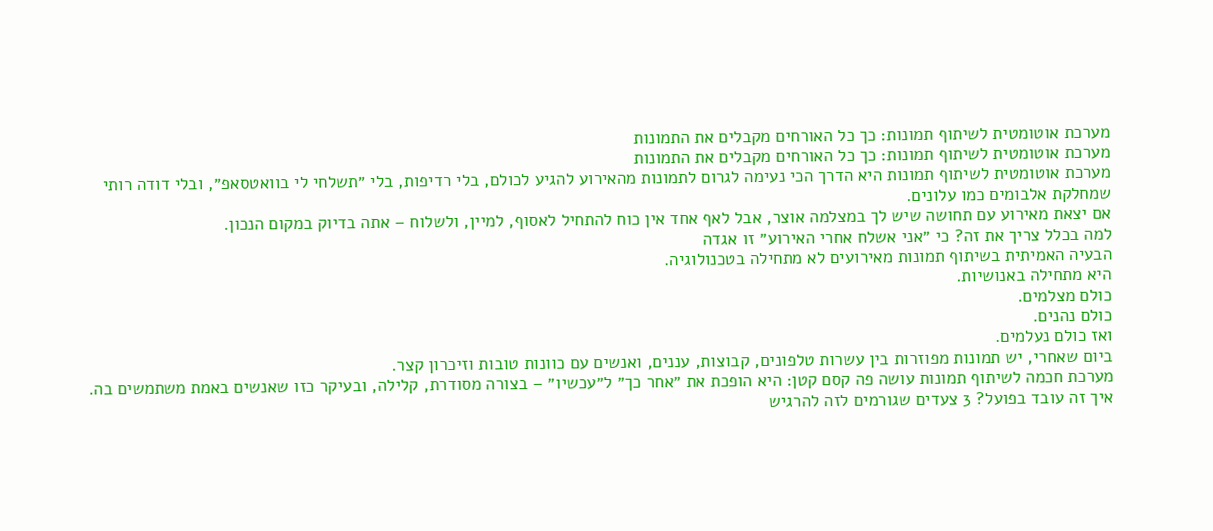מערכת אוטומטית לשיתוף תמונות: כך כל האורחים מקבלים את התמונות
מערכת אוטומטית לשיתוף תמונות: כך כל האורחים מקבלים את התמונות
מערכת אוטומטית לשיתוף תמונות היא הדרך הכי נעימה לגרום לתמונות מהאירוע להגיע לכולם, בלי רדיפות, בלי ״תשלחי לי בוואטסאפ״, ובלי דודה רותי שמחלקת אלבומים כמו עלונים.
אם יצאת מאירוע עם תחושה שיש לך במצלמה אוצר, אבל לאף אחד אין כוח להתחיל לאסוף, למיין, ולשלוח – אתה בדיוק במקום הנכון.
למה בכלל צריך את זה? כי ״אני אשלח אחרי האירוע״ זו אגדה
הבעיה האמיתית בשיתוף תמונות מאירועים לא מתחילה בטכנולוגיה.
היא מתחילה באנושיות.
כולם מצלמים.
כולם נהנים.
ואז כולם נעלמים.
ביום שאחרי, יש תמונות מפוזרות בין עשרות טלפונים, קבוצות, עננים, ואנשים עם כוונות טובות וזיכרון קצר.
מערכת חכמה לשיתוף תמונות עושה פה קסם קטן: היא הופכת את ״אחר כך״ ל״עכשיו״ – בצורה מסודרת, קלילה, ובעיקר כזו שאנשים באמת משתמשים בה.
איך זה עובד בפועל? 3 צעדים שגורמים לזה להרגיש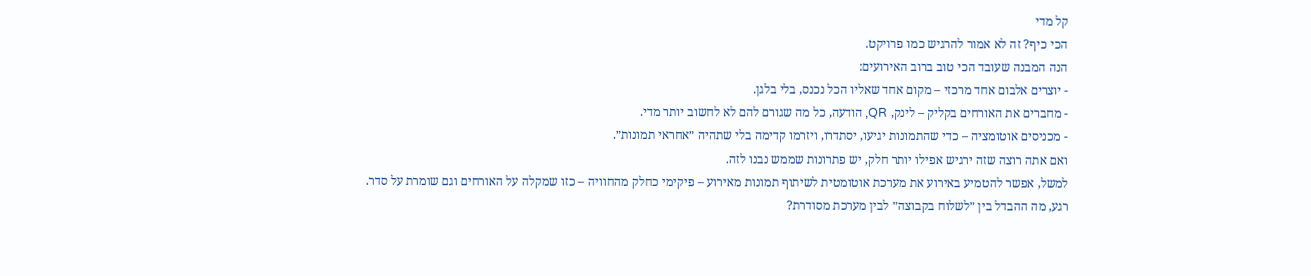קל מדי
הכי כיף? זה לא אמור להרגיש כמו פרויקט.
הנה המבנה שעובד הכי טוב ברוב האירועים:
- יוצרים אלבום אחד מרכזי – מקום אחד שאליו הכל נכנס, בלי בלגן.
- מחברים את האורחים בקליק – לינק, QR, הודעה, כל מה שגורם להם לא לחשוב יותר מדי.
- מכניסים אוטומציה – כדי שהתמונות יגיעו, יסתדרו, ויזרמו קדימה בלי שתהיה ״אחראי תמונות״.
ואם אתה רוצה שזה ירגיש אפילו יותר חלק, יש פתרונות שממש נבנו לזה.
למשל, אפשר להטמיע באירוע את מערכת אוטומטית לשיתוף תמונות מאירוע – פיקימי כחלק מהחוויה – כזו שמקלה על האורחים וגם שומרת על סדר.
רגע, מה ההבדל בין ״לשלוח בקבוצה״ לבין מערכת מסודרת?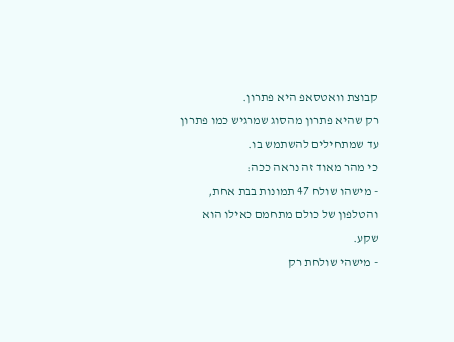קבוצת וואטסאפ היא פתרון.
רק שהיא פתרון מהסוג שמרגיש כמו פתרון עד שמתחילים להשתמש בו.
כי מהר מאוד זה נראה ככה:
- מישהו שולח 47 תמונות בבת אחת, והטלפון של כולם מתחמם כאילו הוא שקע.
- מישהי שולחת רק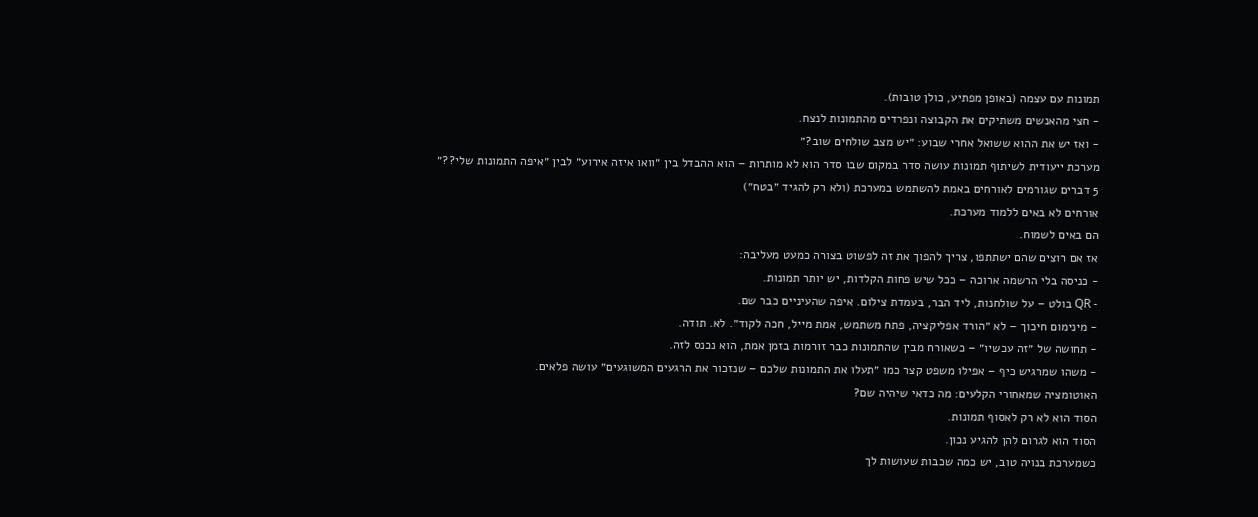תמונות עם עצמה (באופן מפתיע, כולן טובות).
- חצי מהאנשים משתיקים את הקבוצה ונפרדים מהתמונות לנצח.
- ואז יש את ההוא ששואל אחרי שבוע: ״יש מצב שולחים שוב?״
מערכת ייעודית לשיתוף תמונות עושה סדר במקום שבו סדר הוא לא מותרות – הוא ההבדל בין ״וואו איזה אירוע״ לבין ״איפה התמונות שלי??״
5 דברים שגורמים לאורחים באמת להשתמש במערכת (ולא רק להגיד ״בטח״)
אורחים לא באים ללמוד מערכת.
הם באים לשמוח.
אז אם רוצים שהם ישתתפו, צריך להפוך את זה לפשוט בצורה כמעט מעליבה:
- כניסה בלי הרשמה ארוכה – ככל שיש פחות הקלדות, יש יותר תמונות.
- QR בולט – על שולחנות, ליד הבר, בעמדת צילום. איפה שהעיניים כבר שם.
- מינימום חיכוך – לא ״הורד אפליקציה, פתח משתמש, אמת מייל, חכה לקוד״. לא. תודה.
- תחושה של ״זה עכשיו״ – כשאורח מבין שהתמונות כבר זורמות בזמן אמת, הוא נכנס לזה.
- משהו שמרגיש כיף – אפילו משפט קצר כמו ״תעלו את התמונות שלכם – שנזכור את הרגעים המשוגעים״ עושה פלאים.
האוטומציה שמאחורי הקלעים: מה כדאי שיהיה שם?
הסוד הוא לא רק לאסוף תמונות.
הסוד הוא לגרום להן להגיע נכון.
כשמערכת בנויה טוב, יש כמה שכבות שעושות לך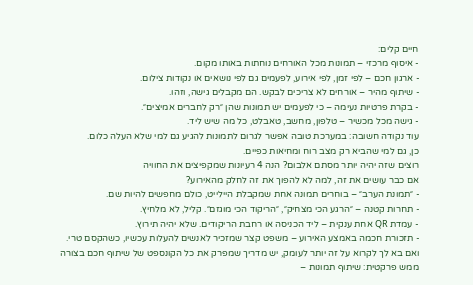חיים קלים:
- איסוף מרכזי – תמונות מכל האורחים נוחתות באותו מקום.
- ארגון חכם – לפי זמן, לפי אירוע, לפעמים גם לפי נושאים או נקודות צילום.
- שיתוף מהיר – אורחים לא צריכים לבקש. הם מקבלים גישה, וזהו.
- בקרת פרטיות נעימה – כי לפעמים יש תמונות שהן ״רק לחברים אמיצים״.
- גישה מכל מכשיר – טלפון, מחשב, טאבלט, כל מה שיש ליד.
עוד נקודה חשובה: במערכת טובה אפשר לגרום לתמונות להגיע גם למי שלא העלה כלום.
כן, גם למי שהביא רק מצב רוח ומחיאות כפיים.
רוצים שזה יהיה יותר מסתם אלבום? הנה 4 רעיונות שמקפיצים את החוויה
אם כבר עושים את זה, למה לא להפוך את זה לחלק מהאירוע?
- ״תמונת הערב״ – בוחרים תמונה אחת שמקבלת היילייט, כולם מחפשים להיות שם.
- תחרות קטנה – ״הרגע הכי מצחיק״, ״הריקוד הכי מוגזם״. קליל, לא מלחיץ.
- עמדת QR אחת ענקית – ליד הכניסה או רחבת הריקודים. שלא יהיה תירוץ.
- תזכורת חכמה באמצע האירוע – משפט קצר שמזכיר לאנשים להעלות עכשיו, כשהקסם טרי.
ואם בא לך לקרוא על זה יותר לעומק, יש מדריך שמפרק את כל הקונספט של שיתוף חכם בצורה ממש פרקטית: שיתוף תמונות –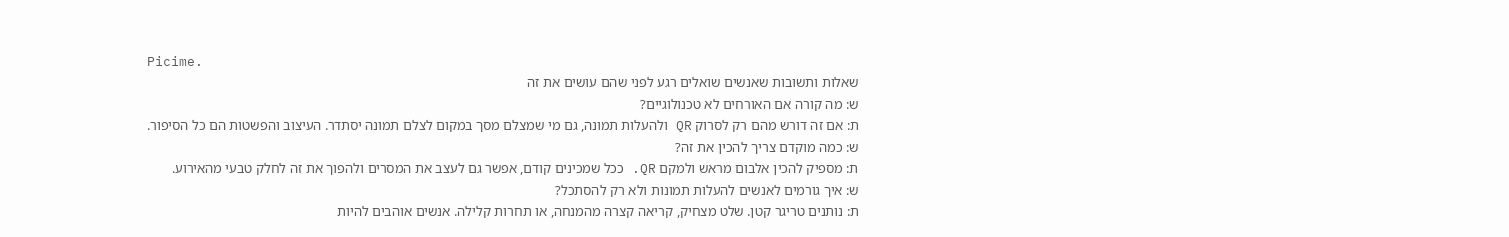Picime.
שאלות ותשובות שאנשים שואלים רגע לפני שהם עושים את זה
ש: מה קורה אם האורחים לא טכנולוגיים?
ת: אם זה דורש מהם רק לסרוק QR ולהעלות תמונה, גם מי שמצלם מסך במקום לצלם תמונה יסתדר. העיצוב והפשטות הם כל הסיפור.
ש: כמה מוקדם צריך להכין את זה?
ת: מספיק להכין אלבום מראש ולמקם QR. ככל שמכינים קודם, אפשר גם לעצב את המסרים ולהפוך את זה לחלק טבעי מהאירוע.
ש: איך גורמים לאנשים להעלות תמונות ולא רק להסתכל?
ת: נותנים טריגר קטן. שלט מצחיק, קריאה קצרה מהמנחה, או תחרות קלילה. אנשים אוהבים להיות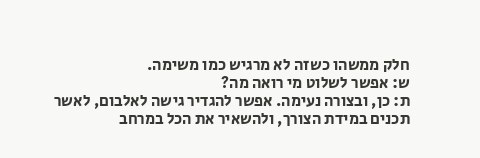חלק ממשהו כשזה לא מרגיש כמו משימה.
ש: אפשר לשלוט מי רואה מה?
ת: כן, ובצורה נעימה. אפשר להגדיר גישה לאלבום, לאשר תכנים במידת הצורך, ולהשאיר את הכל במרחב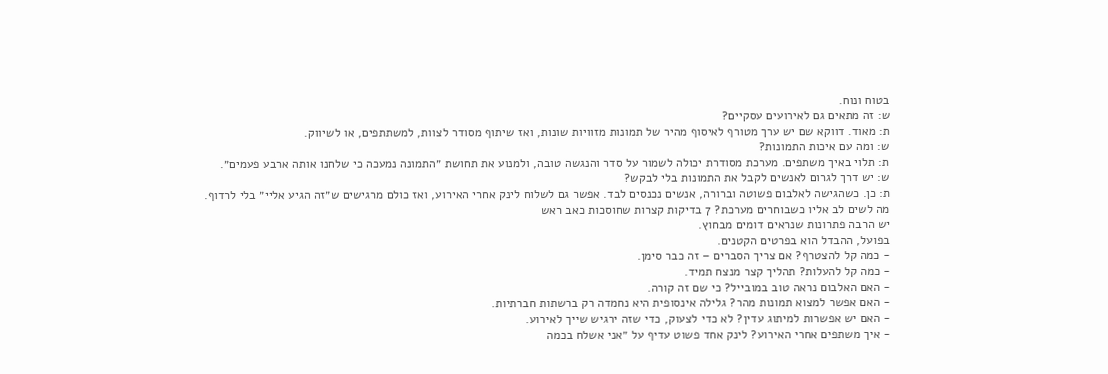בטוח ונוח.
ש: זה מתאים גם לאירועים עסקיים?
ת: מאוד. דווקא שם יש ערך מטורף לאיסוף מהיר של תמונות מזוויות שונות, ואז שיתוף מסודר לצוות, למשתתפים, או לשיווק.
ש: ומה עם איכות התמונות?
ת: תלוי באיך משתפים. מערכת מסודרת יכולה לשמור על סדר והנגשה טובה, ולמנוע את תחושת ״התמונה נמעכה כי שלחנו אותה ארבע פעמים״.
ש: יש דרך לגרום לאנשים לקבל את התמונות בלי לבקש?
ת: כן. כשהגישה לאלבום פשוטה וברורה, אנשים נכנסים לבד. אפשר גם לשלוח לינק אחרי האירוע, ואז כולם מרגישים ש״זה הגיע אליי״ בלי לרדוף.
מה לשים לב אליו כשבוחרים מערכת? 7 בדיקות קצרות שחוסכות כאב ראש
יש הרבה פתרונות שנראים דומים מבחוץ.
בפועל, ההבדל הוא בפרטים הקטנים.
- כמה קל להצטרף? אם צריך הסברים – זה כבר סימן.
- כמה קל להעלות? תהליך קצר מנצח תמיד.
- האם האלבום נראה טוב במובייל? כי שם זה קורה.
- האם אפשר למצוא תמונות מהר? גלילה אינסופית היא נחמדה רק ברשתות חברתיות.
- האם יש אפשרות למיתוג עדין? לא כדי לצעוק, כדי שזה ירגיש שייך לאירוע.
- איך משתפים אחרי האירוע? לינק אחד פשוט עדיף על ״אני אשלח בכמה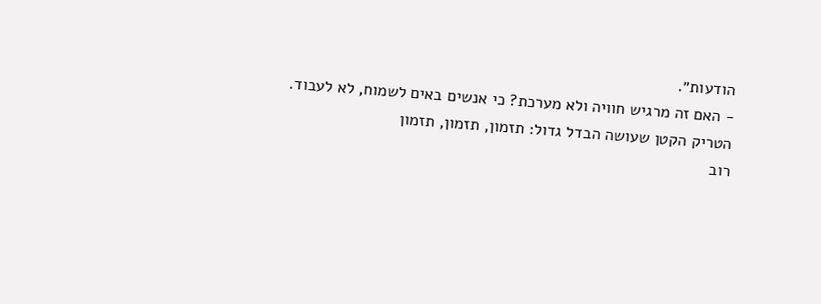הודעות״.
- האם זה מרגיש חוויה ולא מערכת? כי אנשים באים לשמוח, לא לעבוד.
הטריק הקטן שעושה הבדל גדול: תזמון, תזמון, תזמון
רוב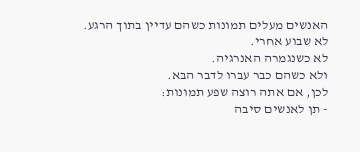האנשים מעלים תמונות כשהם עדיין בתוך הרגע.
לא שבוע אחרי.
לא כשנגמרה האנרגיה.
ולא כשהם כבר עברו לדבר הבא.
לכן, אם אתה רוצה שפע תמונות:
- תן לאנשים סיבה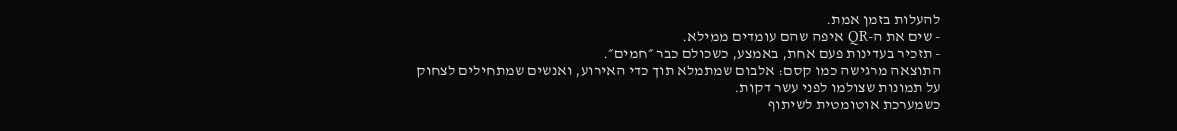להעלות בזמן אמת.
- שים את ה-QR איפה שהם עומדים ממילא.
- תזכיר בעדינות פעם אחת, באמצע, כשכולם כבר ״חמים״.
התוצאה מרגישה כמו קסם: אלבום שמתמלא תוך כדי האירוע, ואנשים שמתחילים לצחוק על תמונות שצולמו לפני עשר דקות.
כשמערכת אוטומטית לשיתוף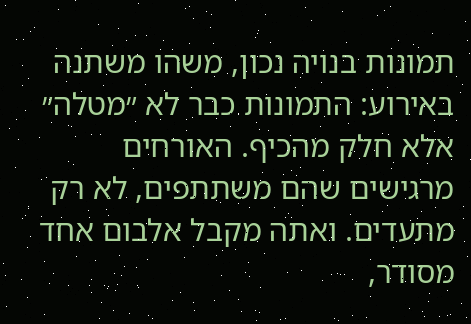תמונות בנויה נכון, משהו משתנה באירוע: התמונות כבר לא ״מטלה״ אלא חלק מהכיף. האורחים מרגישים שהם משתתפים, לא רק מתעדים. ואתה מקבל אלבום אחד מסודר,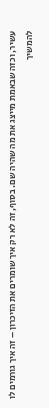עשיר, וכזה שבאמת מייצג את מה שהיה שם. בסוף, זה לא רק איך שומרים את הזיכרון – זה איך גורמים לו להמשיך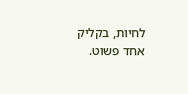לחיות, בקליק אחד פשוט.